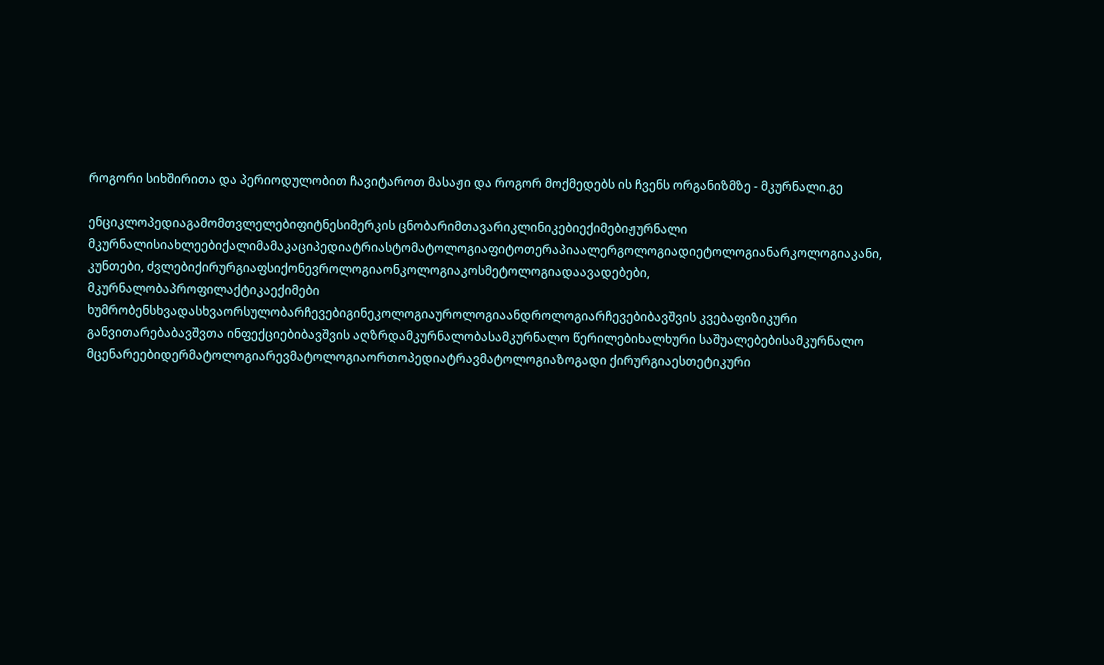როგორი სიხშირითა და პერიოდულობით ჩავიტაროთ მასაჟი და როგორ მოქმედებს ის ჩვენს ორგანიზმზე - მკურნალი.გე

ენციკლოპედიაგამომთვლელებიფიტნესიმერკის ცნობარიმთავარიკლინიკებიექიმებიჟურნალი მკურნალისიახლეებიქალიმამაკაციპედიატრიასტომატოლოგიაფიტოთერაპიაალერგოლოგიადიეტოლოგიანარკოლოგიაკანი, კუნთები, ძვლებიქირურგიაფსიქონევროლოგიაონკოლოგიაკოსმეტოლოგიადაავადებები, მკურნალობაპროფილაქტიკაექიმები ხუმრობენსხვადასხვაორსულობარჩევებიგინეკოლოგიაუროლოგიაანდროლოგიარჩევებიბავშვის კვებაფიზიკური განვითარებაბავშვთა ინფექციებიბავშვის აღზრდამკურნალობასამკურნალო წერილებიხალხური საშუალებებისამკურნალო მცენარეებიდერმატოლოგიარევმატოლოგიაორთოპედიატრავმატოლოგიაზოგადი ქირურგიაესთეტიკური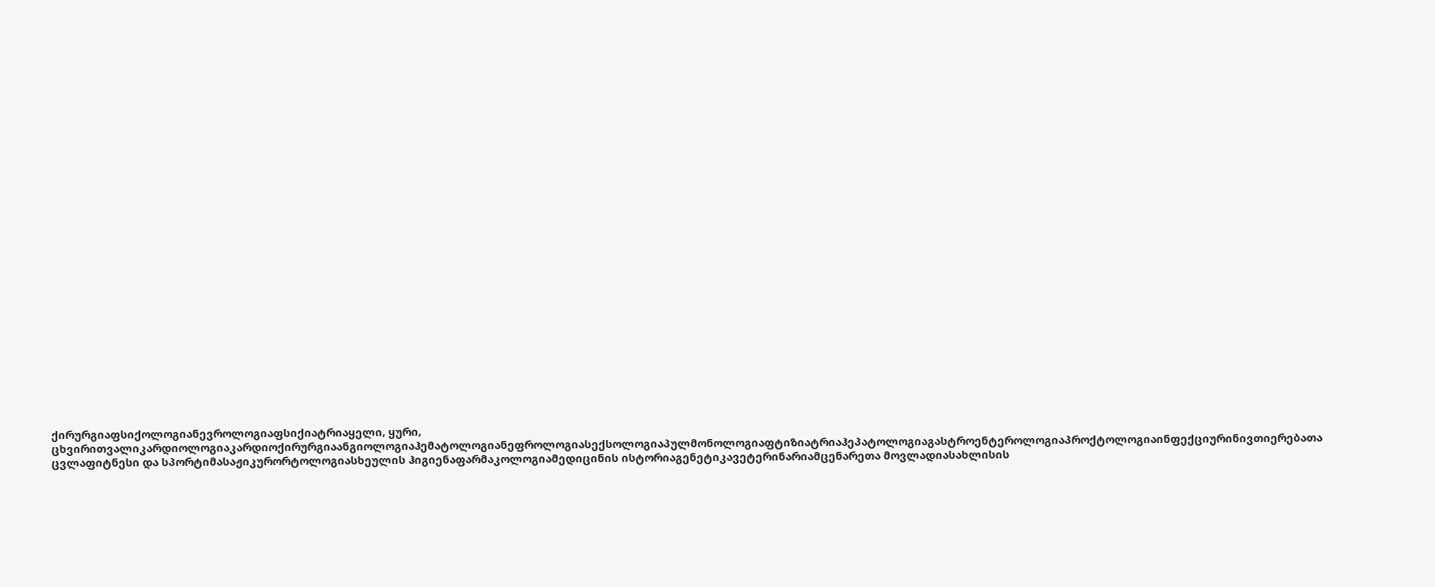ქირურგიაფსიქოლოგიანევროლოგიაფსიქიატრიაყელი, ყური, ცხვირითვალიკარდიოლოგიაკარდიოქირურგიაანგიოლოგიაჰემატოლოგიანეფროლოგიასექსოლოგიაპულმონოლოგიაფტიზიატრიაჰეპატოლოგიაგასტროენტეროლოგიაპროქტოლოგიაინფექციურინივთიერებათა ცვლაფიტნესი და სპორტიმასაჟიკურორტოლოგიასხეულის ჰიგიენაფარმაკოლოგიამედიცინის ისტორიაგენეტიკავეტერინარიამცენარეთა მოვლადიასახლისის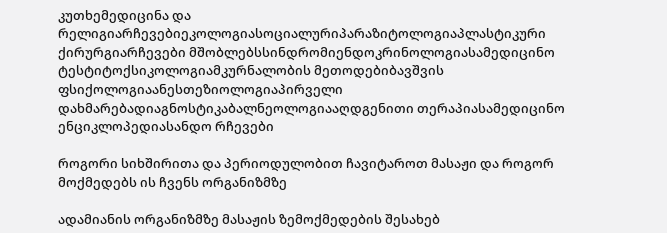კუთხემედიცინა და რელიგიარჩევებიეკოლოგიასოციალურიპარაზიტოლოგიაპლასტიკური ქირურგიარჩევები მშობლებსსინდრომიენდოკრინოლოგიასამედიცინო ტესტიტოქსიკოლოგიამკურნალობის მეთოდებიბავშვის ფსიქოლოგიაანესთეზიოლოგიაპირველი დახმარებადიაგნოსტიკაბალნეოლოგიააღდგენითი თერაპიასამედიცინო ენციკლოპედიასანდო რჩევები

როგორი სიხშირითა და პერიოდულობით ჩავიტაროთ მასაჟი და როგორ მოქმედებს ის ჩვენს ორგანიზმზე

ადამიანის ორგანიზმზე მასაჟის ზემოქმედების შესახებ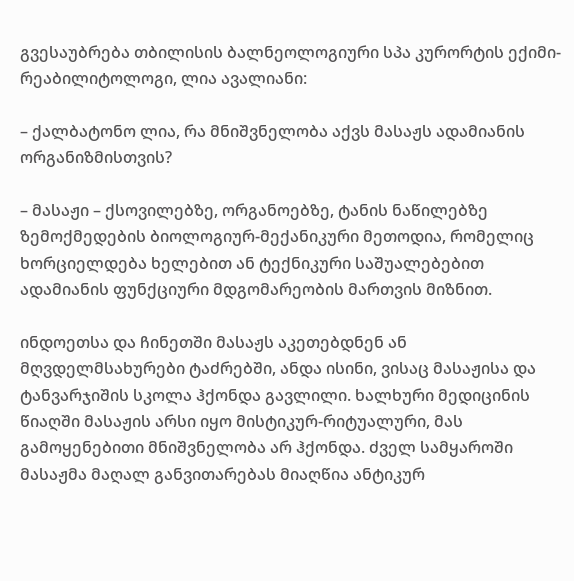გვესაუბრება თბილისის ბალნეოლოგიური სპა კურორტის ექიმი-რეაბილიტოლოგი, ლია ავალიანი:

– ქალბატონო ლია, რა მნიშვნელობა აქვს მასაჟს ადამიანის ორგანიზმისთვის?

– მასაჟი – ქსოვილებზე, ორგანოებზე, ტანის ნაწილებზე ზემოქმედების ბიოლოგიურ-მექანიკური მეთოდია, რომელიც ხორციელდება ხელებით ან ტექნიკური საშუალებებით ადამიანის ფუნქციური მდგომარეობის მართვის მიზნით.

ინდოეთსა და ჩინეთში მასაჟს აკეთებდნენ ან მღვდელმსახურები ტაძრებში, ანდა ისინი, ვისაც მასაჟისა და ტანვარჯიშის სკოლა ჰქონდა გავლილი. ხალხური მედიცინის წიაღში მასაჟის არსი იყო მისტიკურ-რიტუალური, მას გამოყენებითი მნიშვნელობა არ ჰქონდა. ძველ სამყაროში მასაჟმა მაღალ განვითარებას მიაღწია ანტიკურ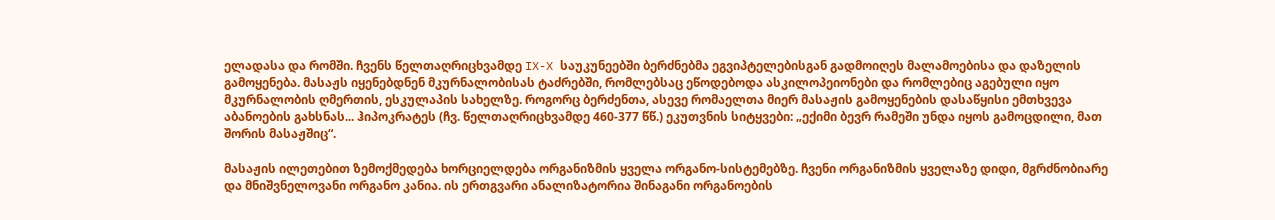ელადასა და რომში. ჩვენს წელთაღრიცხვამდე IX-X საუკუნეებში ბერძნებმა ეგვიპტელებისგან გადმოიღეს მალამოებისა და დაზელის გამოყენება. მასაჟს იყენებდნენ მკურნალობისას ტაძრებში, რომლებსაც ეწოდებოდა ასკილოპეიონები და რომლებიც აგებული იყო მკურნალობის ღმერთის, ესკულაპის სახელზე. როგორც ბერძენთა, ასევე რომაელთა მიერ მასაჟის გამოყენების დასაწყისი ემთხვევა აბანოების გახსნას... ჰიპოკრატეს (ჩვ. წელთაღრიცხვამდე 460-377 წწ.) ეკუთვნის სიტყვები: „ექიმი ბევრ რამეში უნდა იყოს გამოცდილი, მათ შორის მასაჟშიც“.

მასაჟის ილეთებით ზემოქმედება ხორციელდება ორგანიზმის ყველა ორგანო-სისტემებზე. ჩვენი ორგანიზმის ყველაზე დიდი, მგრძნობიარე და მნიშვნელოვანი ორგანო კანია. ის ერთგვარი ანალიზატორია შინაგანი ორგანოების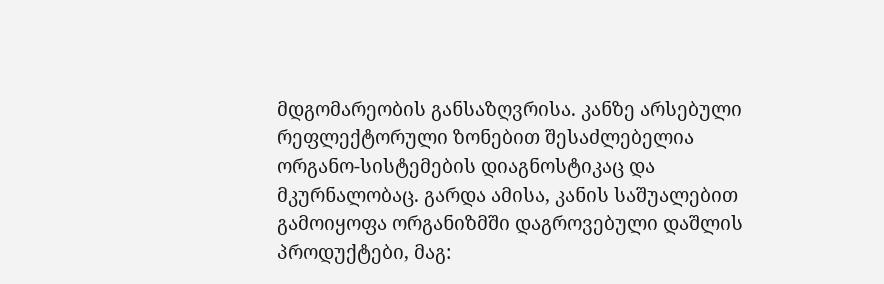მდგომარეობის განსაზღვრისა. კანზე არსებული რეფლექტორული ზონებით შესაძლებელია ორგანო-სისტემების დიაგნოსტიკაც და მკურნალობაც. გარდა ამისა, კანის საშუალებით გამოიყოფა ორგანიზმში დაგროვებული დაშლის პროდუქტები, მაგ: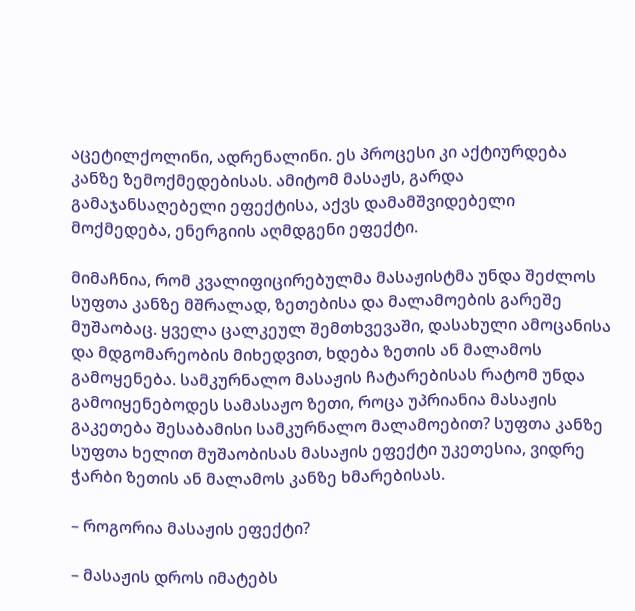აცეტილქოლინი, ადრენალინი. ეს პროცესი კი აქტიურდება კანზე ზემოქმედებისას. ამიტომ მასაჟს, გარდა გამაჯანსაღებელი ეფექტისა, აქვს დამამშვიდებელი მოქმედება, ენერგიის აღმდგენი ეფექტი.

მიმაჩნია, რომ კვალიფიცირებულმა მასაჟისტმა უნდა შეძლოს სუფთა კანზე მშრალად, ზეთებისა და მალამოების გარეშე მუშაობაც. ყველა ცალკეულ შემთხვევაში, დასახული ამოცანისა და მდგომარეობის მიხედვით, ხდება ზეთის ან მალამოს გამოყენება. სამკურნალო მასაჟის ჩატარებისას რატომ უნდა გამოიყენებოდეს სამასაჟო ზეთი, როცა უპრიანია მასაჟის გაკეთება შესაბამისი სამკურნალო მალამოებით? სუფთა კანზე სუფთა ხელით მუშაობისას მასაჟის ეფექტი უკეთესია, ვიდრე ჭარბი ზეთის ან მალამოს კანზე ხმარებისას.

– როგორია მასაჟის ეფექტი?

– მასაჟის დროს იმატებს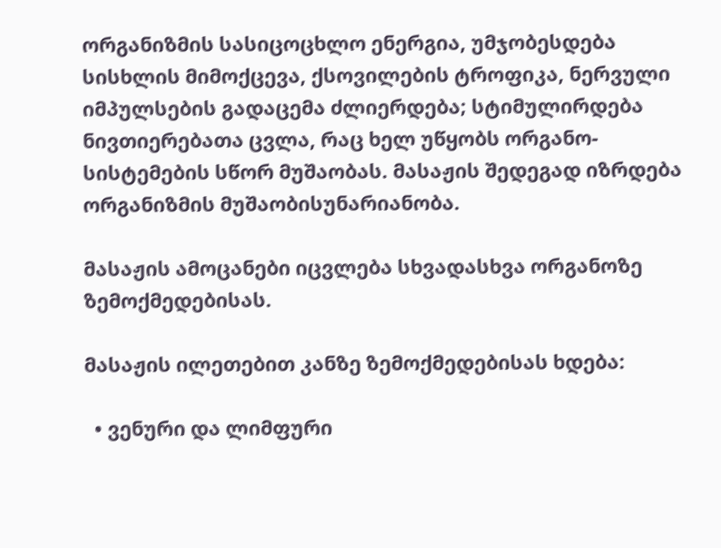ორგანიზმის სასიცოცხლო ენერგია, უმჯობესდება სისხლის მიმოქცევა, ქსოვილების ტროფიკა, ნერვული იმპულსების გადაცემა ძლიერდება; სტიმულირდება ნივთიერებათა ცვლა, რაც ხელ უწყობს ორგანო-სისტემების სწორ მუშაობას. მასაჟის შედეგად იზრდება ორგანიზმის მუშაობისუნარიანობა.

მასაჟის ამოცანები იცვლება სხვადასხვა ორგანოზე ზემოქმედებისას.

მასაჟის ილეთებით კანზე ზემოქმედებისას ხდება:

  • ვენური და ლიმფური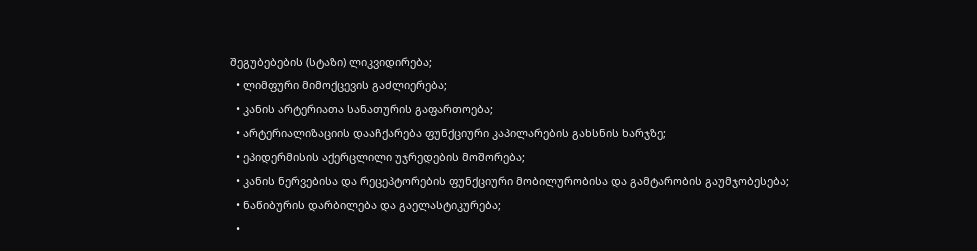შეგუბებების (სტაზი) ლიკვიდირება;
  • ლიმფური მიმოქცევის გაძლიერება;
  • კანის არტერიათა სანათურის გაფართოება;
  • არტერიალიზაციის დააჩქარება ფუნქციური კაპილარების გახსნის ხარჯზე;
  • ეპიდერმისის აქერცლილი უჯრედების მოშორება;
  • კანის ნერვებისა და რეცეპტორების ფუნქციური მობილურობისა და გამტარობის გაუმჯობესება;
  • ნაწიბურის დარბილება და გაელასტიკურება;
  •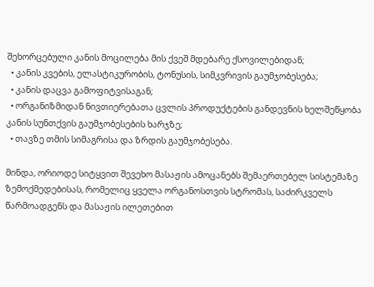შეხორცებული კანის მოცილება მის ქვეშ მდებარე ქსოვილებიდან;
  • კანის კვების, ელასტიკურობის, ტონუსის, სიმკვრივის გაუმჯობესება;
  • კანის დაცვა გამოფიტვისაგან;
  • ორგანიზმიდან ნივთიერებათა ცვლის პროდუქტების განდევნის ხელშეწყობა კანის სუნთქვის გაუმჯობესების ხარჯზე;
  • თავზე თმის სიმაგრისა და ზრდის გაუმჯობესება.

მინდა, ორიოდე სიტყვით შევეხო მასაჟის ამოცანებს შემაერთებელ სისტემაზე ზემოქმედებისას, რომელიც ყველა ორგანოსთვის სტრომას, საძირკველს წარმოადგენს და მასაჟის ილეთებით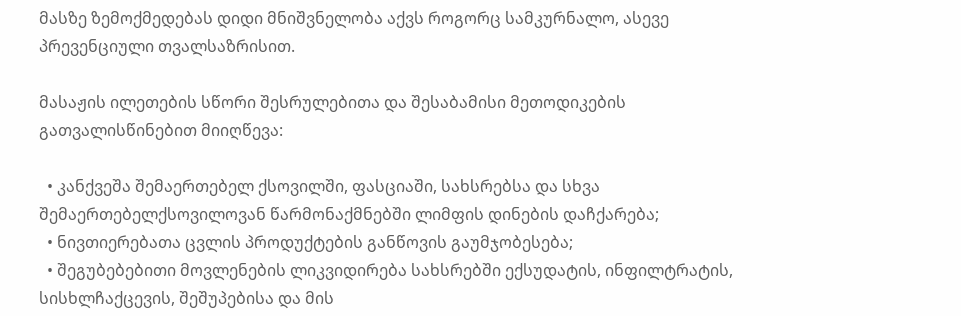მასზე ზემოქმედებას დიდი მნიშვნელობა აქვს როგორც სამკურნალო, ასევე პრევენციული თვალსაზრისით.

მასაჟის ილეთების სწორი შესრულებითა და შესაბამისი მეთოდიკების გათვალისწინებით მიიღწევა:

  • კანქვეშა შემაერთებელ ქსოვილში, ფასციაში, სახსრებსა და სხვა შემაერთებელქსოვილოვან წარმონაქმნებში ლიმფის დინების დაჩქარება;
  • ნივთიერებათა ცვლის პროდუქტების განწოვის გაუმჯობესება;
  • შეგუბებებითი მოვლენების ლიკვიდირება სახსრებში ექსუდატის, ინფილტრატის, სისხლჩაქცევის, შეშუპებისა და მის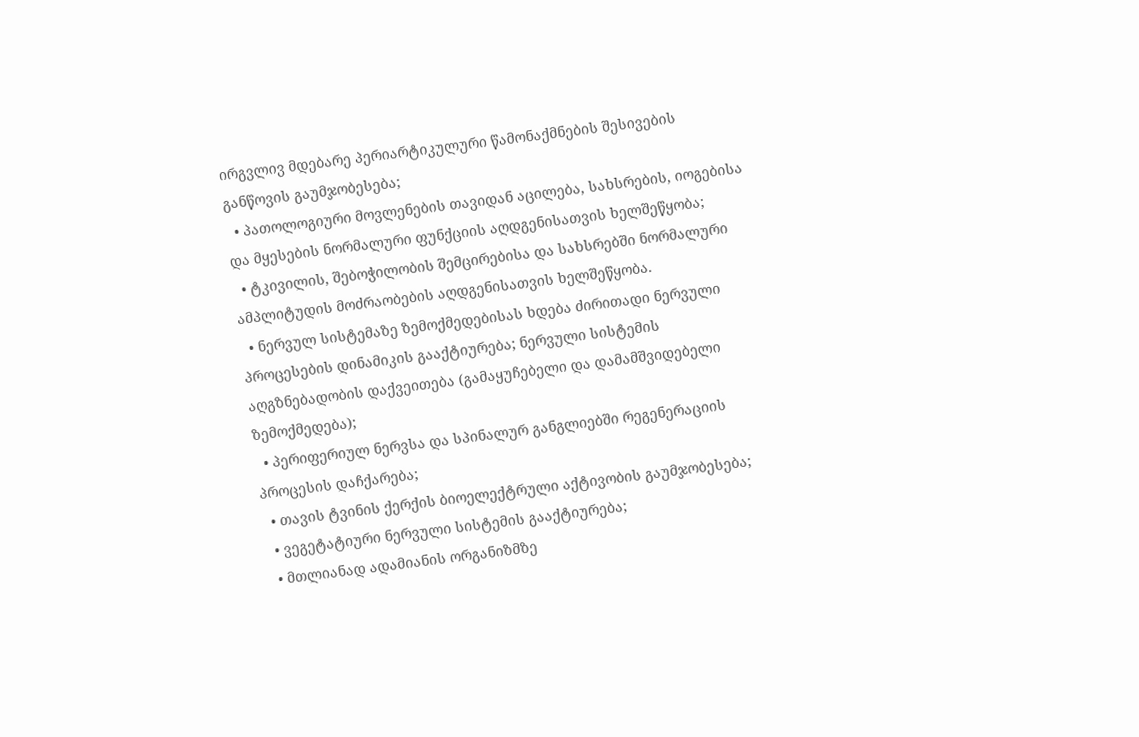ირგვლივ მდებარე პერიარტიკულური წამონაქმნების შესივების განწოვის გაუმჯობესება;
  • პათოლოგიური მოვლენების თავიდან აცილება, სახსრების, იოგებისა და მყესების ნორმალური ფუნქციის აღდგენისათვის ხელშეწყობა;
  • ტკივილის, შებოჭილობის შემცირებისა და სახსრებში ნორმალური ამპლიტუდის მოძრაობების აღდგენისათვის ხელშეწყობა.
  • ნერვულ სისტემაზე ზემოქმედებისას ხდება ძირითადი ნერვული პროცესების დინამიკის გააქტიურება; ნერვული სისტემის აღგზნებადობის დაქვეითება (გამაყუჩებელი და დამამშვიდებელი ზემოქმედება);
  • პერიფერიულ ნერვსა და სპინალურ განგლიებში რეგენერაციის პროცესის დაჩქარება;
  • თავის ტვინის ქერქის ბიოელექტრული აქტივობის გაუმჯობესება;
  • ვეგეტატიური ნერვული სისტემის გააქტიურება;
  • მთლიანად ადამიანის ორგანიზმზე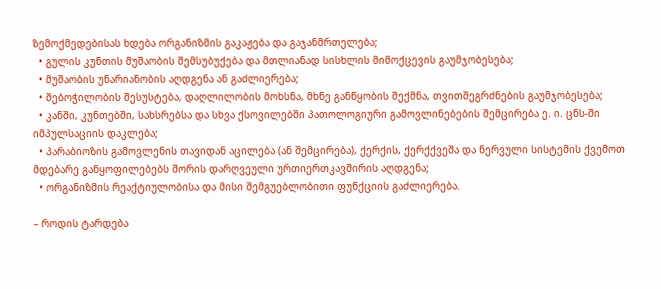ზემოქმედებისას ხდება ორგანიზმის გაკაჟება და გაჯანმრთელება;
  • გულის კუნთის მუშაობის შემსუბუქება და მთლიანად სისხლის მიმოქცევის გაუმჯობესება;
  • მუშაობის უნარიანობის აღდგენა ან გაძლიერება;
  • შებოჭილობის შესუსტება, დაღლილობის მოხსნა, მხნე განწყობის შექმნა, თვითშეგრძნების გაუმჯობესება;
  • კანში, კუნთებში, სახსრებსა და სხვა ქსოვილებში პათოლოგიური გამოვლინებების შემცირება ე. ი. ცნს-ში იმპულსაციის დაკლება;
  • პარაბიოზის გამოვლენის თავიდან აცილება (ან შემცირება), ქერქის, ქერქქვეშა და ნერვული სისტემის ქვემოთ მდებარე განყოფილებებს შორის დარღვეული ურთიერთკავშირის აღდგენა;
  • ორგანიზმის რეაქტიულობისა და მისი შემგუებლობითი ფუნქციის გაძლიერება.

– როდის ტარდება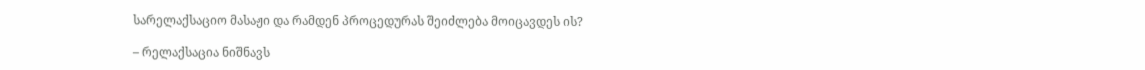სარელაქსაციო მასაჟი და რამდენ პროცედურას შეიძლება მოიცავდეს ის?

– რელაქსაცია ნიშნავს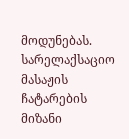მოდუნებას. სარელაქსაციო მასაჟის ჩატარების მიზანი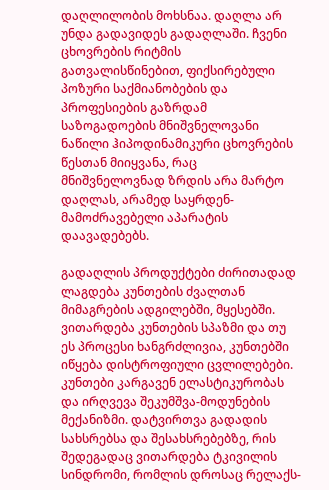დაღლილობის მოხსნაა. დაღლა არ უნდა გადავიდეს გადაღლაში. ჩვენი ცხოვრების რიტმის გათვალისწინებით, ფიქსირებული პოზური საქმიანობების და პროფესიების გაზრდამ საზოგადოების მნიშვნელოვანი ნაწილი ჰიპოდინამიკური ცხოვრების წესთან მიიყვანა, რაც მნიშვნელოვნად ზრდის არა მარტო დაღლას, არამედ საყრდენ-მამოძრავებელი აპარატის დაავადებებს.

გადაღლის პროდუქტები ძირითადად ლაგდება კუნთების ძვალთან მიმაგრების ადგილებში, მყესებში. ვითარდება კუნთების სპაზმი და თუ ეს პროცესი ხანგრძლივია, კუნთებში იწყება დისტროფიული ცვლილებები. კუნთები კარგავენ ელასტიკურობას და ირღვევა შეკუმშვა-მოდუნების მექანიზმი. დატვირთვა გადადის სახსრებსა და შესახსრებებზე, რის შედეგადაც ვითარდება ტკივილის სინდრომი, რომლის დროსაც რელაქს-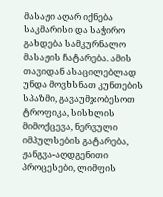მასაჟი აღარ იქნება საკმარისი და საჭირო გახდება სამკურნალო მასაჟის ჩატარება. ამის თავიდან ასაცილებლად უნდა მოვხსნათ კუნთების სპაზმი, გავაუმჯობესოთ ტროფიკა, სისხლის მიმოქცევა, ნერვული იმპულსების გატარება, ჟანგვა-აღდგენითი პროცესები, ლიმფის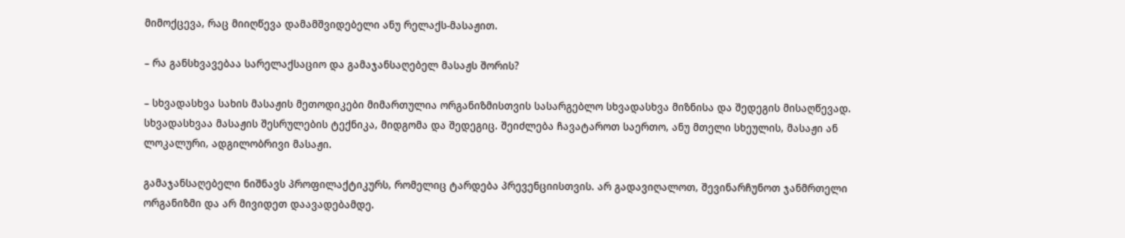მიმოქცევა, რაც მიიღწევა დამამშვიდებელი ანუ რელაქს-მასაჟით.

– რა განსხვავებაა სარელაქსაციო და გამაჯანსაღებელ მასაჟს შორის?

– სხვადასხვა სახის მასაჟის მეთოდიკები მიმართულია ორგანიზმისთვის სასარგებლო სხვადასხვა მიზნისა და შედეგის მისაღწევად. სხვადასხვაა მასაჟის შესრულების ტექნიკა, მიდგომა და შედეგიც. შეიძლება ჩავატაროთ საერთო, ანუ მთელი სხეულის, მასაჟი ან ლოკალური, ადგილობრივი მასაჟი.

გამაჯანსაღებელი ნიშნავს პროფილაქტიკურს, რომელიც ტარდება პრევენციისთვის. არ გადავიღალოთ, შევინარჩუნოთ ჯანმრთელი ორგანიზმი და არ მივიდეთ დაავადებამდე.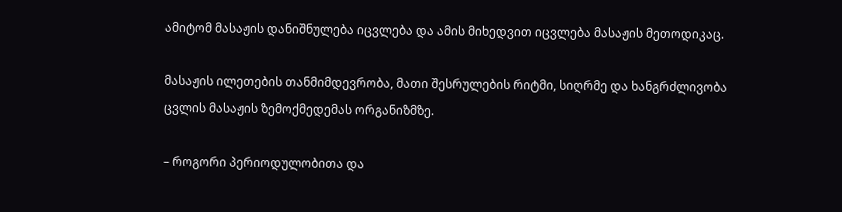ამიტომ მასაჟის დანიშნულება იცვლება და ამის მიხედვით იცვლება მასაჟის მეთოდიკაც.

მასაჟის ილეთების თანმიმდევრობა, მათი შესრულების რიტმი, სიღრმე და ხანგრძლივობა ცვლის მასაჟის ზემოქმედემას ორგანიზმზე.

– როგორი პერიოდულობითა და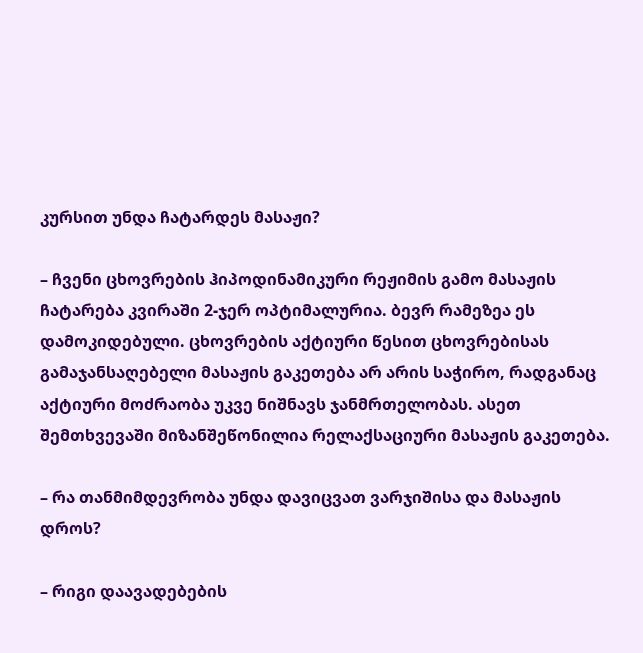კურსით უნდა ჩატარდეს მასაჟი?

– ჩვენი ცხოვრების ჰიპოდინამიკური რეჟიმის გამო მასაჟის ჩატარება კვირაში 2-ჯერ ოპტიმალურია. ბევრ რამეზეა ეს დამოკიდებული. ცხოვრების აქტიური წესით ცხოვრებისას გამაჯანსაღებელი მასაჟის გაკეთება არ არის საჭირო, რადგანაც აქტიური მოძრაობა უკვე ნიშნავს ჯანმრთელობას. ასეთ შემთხვევაში მიზანშეწონილია რელაქსაციური მასაჟის გაკეთება.

– რა თანმიმდევრობა უნდა დავიცვათ ვარჯიშისა და მასაჟის დროს?

– რიგი დაავადებების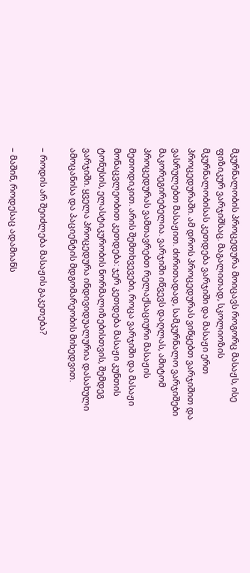მკურნალობის პროცედურა მოიცავს როგორც მასაჟს, ისე ფიზიკურ ვარჯიშსაც. მაგალითად, სკოლიოზის მკურნალობისას კეთდება ვარჯიში და მასაჟი ერთ პროცედურაში. ამ დროს პროცედურას ვიწყებთ ვარჯიშით და ვასრულებთ მასაჟით. ძირითადად, სამკურნალო ვარჯიშები მაკორეგირებელია. ვარჯიში იწვევს დაღლას, ამიტომ პროცედურას ვამთავრებთ რელაქსაციური მასაჟის მეთოდიკით. არის შემთხვევები, როცა ვარჯიში და მასაჟი მონაცვლეობით კეთდება: ჯერ კეთდება მასაჟი კუნთის ტონუსის, ელასტიკურობის ნორმალიზებისთვის, შემდეგ ვარჯიში. ყველა პროცედურა ინდივიდუალურია დასახული ამოცანისა და პაციენტის მდგომარეობის მიხედვით.

– როდის არ შეიძლება მასაჟის გაკეთება?

– მაშინ, როდესაც ადამიანს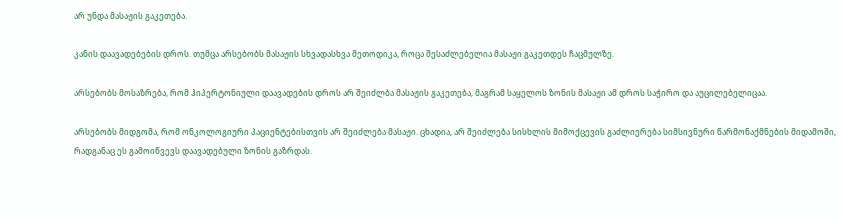არ უნდა მასაჟის გაკეთება.

კანის დაავადებების დროს. თუმცა არსებობს მასაჟის სხვადასხვა მეთოდიკა, როცა შესაძლებელია მასაჟი გაკეთდეს ჩაცმულზე.

არსებობს მოსაზრება, რომ ჰიპერტონიული დაავადების დროს არ შეიძლბა მასაჟის გაკეთება, მაგრამ საყელოს ზონის მასაჟი ამ დროს საჭირო და აუცილებელიცაა.

არსებობს მიდგომა, რომ ონკოლოგიური პაციენტებისთვის არ შეიძლება მასაჟი. ცხადია, არ შეიძლება სისხლის მიმოქცევის გაძლიერება სიმსივნური წარმონაქმნების მიდამოში, რადგანაც ეს გამოიწვევს დაავადებული ზონის გაზრდას.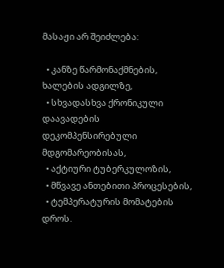მასაჟი არ შეიძლება:

  • კანზე წარმონაქმნების, ხალების ადგილზე,
  • სხვადასხვა ქრონიკული დაავადების დეკომპენსირებული მდგომარეობისას,
  • აქტიური ტუბერკულოზის,
  • მწვავე ანთებითი პროცესების,
  • ტემპერატურის მომატების დროს.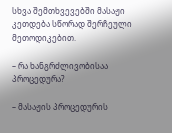სხვა შემთხვევებში მასაჟი კეთდება სწორად შერჩეული მეთოდიკებით.

– რა ხანგრძლივობისაა პროცედურა?

– მასაჟის პროცედურის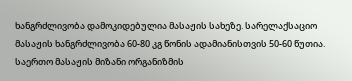ხანგრძლივობა დამოკიდებულია მასაჟის სახეზე. სარელაქსაციო მასაჟის ხანგრძლივობა 60-80 კგ წონის ადამიანისთვის 50-60 წუთია. საერთო მასაჟის მიზანი ორგანიზმის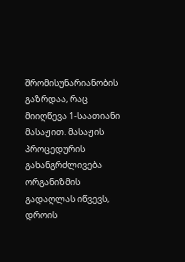შრომისუნარიანობის გაზრდაა, რაც მიიღწევა 1-საათიანი მასაჟით. მასაჟის პროცედურის გახანგრძლივება ორგანიზმის გადაღლას იწვევს, დროის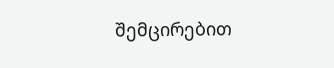შემცირებით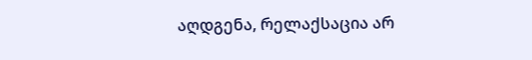აღდგენა, რელაქსაცია არ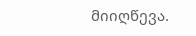მიიღწევა.